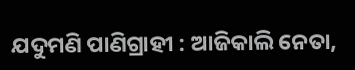ଯଦୁମଣି ପାଣିଗ୍ରାହୀ : ଆଜିକାଲି ନେତା,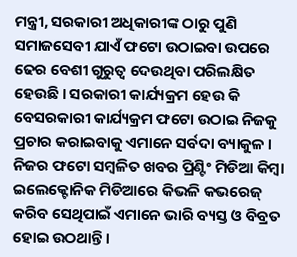ମନ୍ତ୍ରୀ, ସରକାରୀ ଅଧିକାରୀଙ୍କ ଠାରୁ ପୁଣି ସମାଜସେବୀ ଯାଏଁ ଫଟୋ ଉଠାଇବା ଉପରେ ଢେର ବେଶୀ ଗୁରୁତ୍ୱ ଦେଉଥିବା ପରିଲକ୍ଷିତ ହେଉଛି । ସରକାରୀ କାର୍ଯ୍ୟକ୍ରମ ହେଉ କି ବେସରକାରୀ କାର୍ଯ୍ୟକ୍ରମ ଫଟୋ ଉଠାଇ ନିଜକୁ ପ୍ରଚାର କରାଇବାକୁ ଏମାନେ ସର୍ବଦା ବ୍ୟାକୁଳ । ନିଜର ଫଟୋ ସମ୍ବଳିତ ଖବର ପ୍ରିଣ୍ଟିଂ ମିଡିଆ କିମ୍ବା ଇଲେକ୍ଟୋନିକ ମିଡିଆରେ କିଭଳି କଭରେଜ୍ କରିବ ସେଥିପାଇଁ ଏମାନେ ଭାରି ବ୍ୟସ୍ତ ଓ ବିବ୍ରତ ହୋଇ ଉଠଥାନ୍ତି ।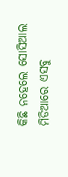କିଛି ନହେଲେ ସୋସିଆଲ ମିଡିଆରେ ଏସବୁ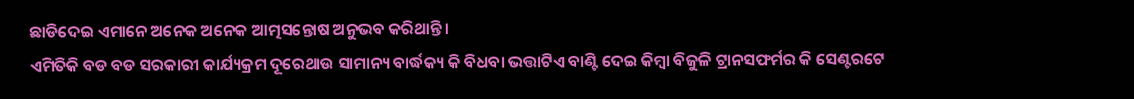ଛାଡିଦେଇ ଏମାନେ ଅନେକ ଅନେକ ଆତ୍ମସନ୍ତୋଷ ଅନୁଭବ କରିଥାନ୍ତି ।
ଏମିତିକି ବଡ ବଡ ସରକାରୀ କାର୍ଯ୍ୟକ୍ରମ ଦୂରେଥାଉ ସାମାନ୍ୟ ବାର୍ଦ୍ଧକ୍ୟ କି ବିଧବା ଭତ୍ତାଟିଏ ବାଣ୍ଟି ଦେଇ କିମ୍ବା ବିଜୁଳି ଟ୍ରାନସଫର୍ମର କି ସେଣ୍ଟରଟେ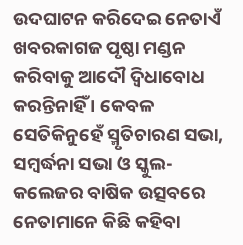ଉଦଘାଟନ କରିଦେଇ ନେତାଏଁ ଖବରକାଗଜ ପୃଷ୍ଠା ମଣ୍ଡନ କରିବାକୁ ଆଦୌ ଦ୍ୱିଧାବୋଧ କରନ୍ତିନାହିଁ । କେବଳ ସେତିକିନୁହେଁ ସ୍ମୃତିଚାରଣ ସଭା, ସମ୍ବର୍ଦ୍ଧନା ସଭା ଓ ସ୍କୁଲ-କଲେଜର ବାଷିକ ଉତ୍ସବରେ ନେତାମାନେ କିଛି କହିବା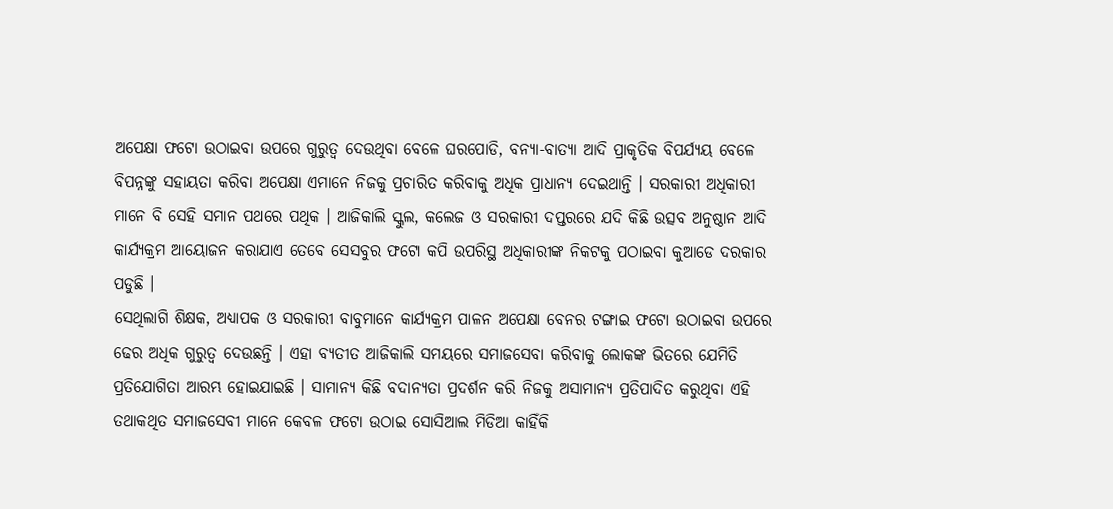ଅପେକ୍ଷା ଫଟୋ ଉଠାଇବା ଉପରେ ଗୁରୁତ୍ୱ ଦେଉଥିବା ବେଳେ ଘରପୋଡି, ବନ୍ୟା-ବାତ୍ୟା ଆଦି ପ୍ରାକୃତିକ ବିପର୍ଯ୍ୟୟ ବେଳେ ବିପନ୍ନଙ୍କୁ ସହାୟତା କରିବା ଅପେକ୍ଷା ଏମାନେ ନିଜକୁ ପ୍ରଚାରିତ କରିବାକୁ ଅଧିକ ପ୍ରାଧାନ୍ୟ ଦେଇଥାନ୍ତି । ସରକାରୀ ଅଧିକାରୀ ମାନେ ବି ସେହି ସମାନ ପଥରେ ପଥିକ । ଆଜିକାଲି ସ୍କୁଲ, କଲେଜ ଓ ସରକାରୀ ଦପ୍ତରରେ ଯଦି କିଛି ଉତ୍ସବ ଅନୁଷ୍ଠାନ ଆଦି କାର୍ଯ୍ୟକ୍ରମ ଆୟୋଜନ କରାଯାଏ ତେବେ ସେସବୁର ଫଟୋ କପି ଉପରିସ୍ଥ ଅଧିକାରୀଙ୍କ ନିକଟକୁ ପଠାଇବା କୁଆଡେ ଦରକାର ପଡୁଛି ।
ସେଥିଲାଗି ଶିକ୍ଷକ, ଅଧ୍ୟାପକ ଓ ସରକାରୀ ବାବୁମାନେ କାର୍ଯ୍ୟକ୍ରମ ପାଳନ ଅପେକ୍ଷା ବେନର ଟଙ୍ଗାଇ ଫଟୋ ଉଠାଇବା ଉପରେ ଢେର ଅଧିକ ଗୁରୁତ୍ୱ ଦେଉଛନ୍ତି । ଏହା ବ୍ୟତୀତ ଆଜିକାଲି ସମୟରେ ସମାଜସେବା କରିବାକୁ ଲୋକଙ୍କ ଭିତରେ ଯେମିତି ପ୍ରତିଯୋଗିତା ଆରମ୍ଭ ହୋଇଯାଇଛି । ସାମାନ୍ୟ କିଛି ବଦାନ୍ୟତା ପ୍ରଦର୍ଶନ କରି ନିଜକୁ ଅସାମାନ୍ୟ ପ୍ରତିପାଦିତ କରୁଥିବା ଏହି ତଥାକଥିତ ସମାଜସେବୀ ମାନେ କେବଳ ଫଟୋ ଉଠାଇ ସୋସିଆଲ ମିଡିଆ କାହିଁକି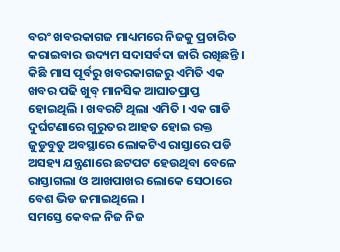ବରଂ ଖବରକାଗଜ ମାଧ୍ୟମରେ ନିଜକୁ ପ୍ରଚାରିତ କରାଇବାର ଉଦ୍ୟମ ସଦାସର୍ବଦା ଜାରି ରଖିଛନ୍ତି ।
କିଛି ମାସ ପୂର୍ବରୁ ଖବରକାଗଜରୁ ଏମିତି ଏକ ଖବର ପଢି ଖୁବ୍ ମାନସିକ ଆଘାତପ୍ରାପ୍ତ ହୋଇଥିଲି । ଖବରଟି ଥିଲା ଏମିତି । ଏକ ଗାଡି ଦୁର୍ଘଟଣାରେ ଗୁରୁତର ଆହତ ହୋଇ ରକ୍ତ ଜୁଡୁବୁଡୁ ଅବସ୍ଥାରେ ଲୋକଟିଏ ରାସ୍ତାରେ ପଡି ଅସହ୍ୟ ଯନ୍ତ୍ରଣାରେ ଛଟପଟ ହେଉଥିବା ବେଳେ ରାସ୍ତାଗଲା ଓ ଆଖପାଖର ଲୋକେ ସେଠାରେ ବେଶ ଭିଡ ଜମାଇଥିଲେ ।
ସମସ୍ତେ କେବଳ ନିଜ ନିଜ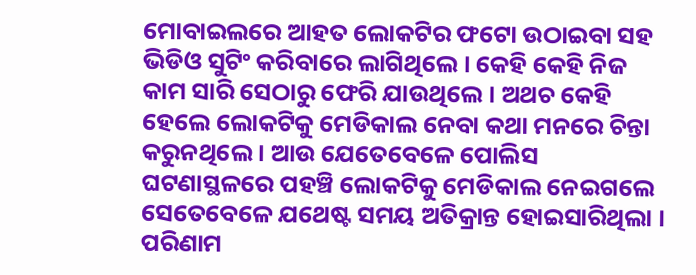ମୋବାଇଲରେ ଆହତ ଲୋକଟିର ଫଟୋ ଉଠାଇବା ସହ ଭିଡିଓ ସୁଟିଂ କରିବାରେ ଲାଗିଥିଲେ । କେହି କେହି ନିଜ କାମ ସାରି ସେଠାରୁ ଫେରି ଯାଉଥିଲେ । ଅଥଚ କେହି ହେଲେ ଲୋକଟିକୁ ମେଡିକାଲ ନେବା କଥା ମନରେ ଚିନ୍ତା କରୁନଥିଲେ । ଆଉ ଯେତେବେଳେ ପୋଲିସ ଘଟଣାସ୍ଥଳରେ ପହଞ୍ଚି ଲୋକଟିକୁ ମେଡିକାଲ ନେଇଗଲେ ସେତେବେଳେ ଯଥେଷ୍ଟ ସମୟ ଅତିକ୍ରାନ୍ତ ହୋଇସାରିଥିଲା । ପରିଣାମ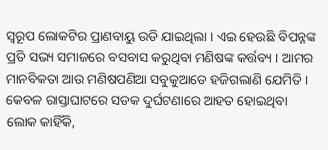ସ୍ୱରୂପ ଲୋକଟିର ପ୍ରାଣବାୟୁ ଉଡି ଯାଇଥିଲା । ଏଇ ହେଉଛି ବିପନ୍ନଙ୍କ ପ୍ରତି ସଭ୍ୟ ସମାଜରେ ବସବାସ କରୁଥିବା ମଣିଷଙ୍କ କର୍ତ୍ତବ୍ୟ । ଆମର ମାନବିକତା ଆଉ ମଣିଷପଣିଆ ସବୁକୁଆଡେ ହଜିଗଲାଣି ଯେମିତି ।
କେବଳ ରାସ୍ତାଘାଟରେ ସଡକ ଦୁର୍ଘଟଣାରେ ଆହତ ହୋଇଥିବା ଲୋକ କାହିଁକି,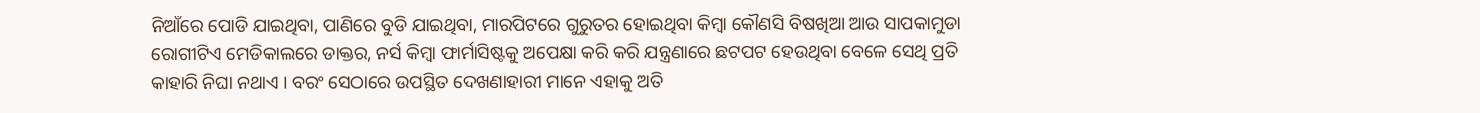ନିଆଁରେ ପୋଡି ଯାଇଥିବା, ପାଣିରେ ବୁଡି ଯାଇଥିବା, ମାରପିଟରେ ଗୁରୁତର ହୋଇଥିବା କିମ୍ବା କୌଣସି ବିଷଖିଆ ଆଉ ସାପକାମୁଡା ରୋଗୀଟିଏ ମେଡିକାଲରେ ଡାକ୍ତର, ନର୍ସ କିମ୍ବା ଫାର୍ମାସିଷ୍ଟକୁ ଅପେକ୍ଷା କରି କରି ଯନ୍ତ୍ରଣାରେ ଛଟପଟ ହେଉଥିବା ବେଳେ ସେଥି ପ୍ରତି କାହାରି ନିଘା ନଥାଏ । ବରଂ ସେଠାରେ ଉପସ୍ଥିତ ଦେଖଣାହାରୀ ମାନେ ଏହାକୁ ଅତି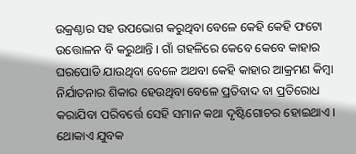ଉକ୍ରଣ୍ଠାର ସହ ଉପଭୋଗ କରୁଥିବା ବେଳେ କେହି କେହି ଫଟୋ ଉତ୍ତୋଳନ ବି କରୁଥାନ୍ତି । ଗାଁ ଗହଳିରେ କେବେ କେବେ କାହାର ଘରପୋଡି ଯାଉଥିବା ବେଳେ ଅଥବା କେହି କାହାର ଆକ୍ରମଣ କିମ୍ବା ନିର୍ଯାତନାର ଶିକାର ହେଉଥିବା ବେଳେ ପ୍ରତିବାଦ ବା ପ୍ରତିରୋଧ କରାଯିବା ପରିବର୍ତ୍ତେ ସେହି ସମାନ କଥା ଦୃଷ୍ଟିଗୋଚର ହୋଇଥାଏ । ଥୋକାଏ ଯୁବକ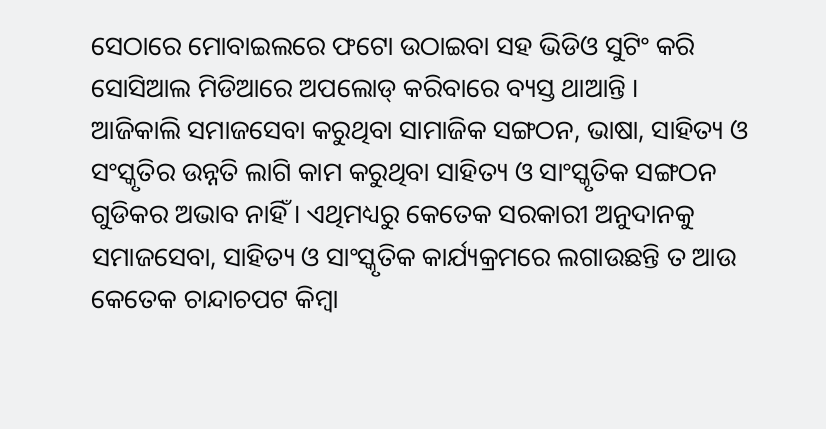ସେଠାରେ ମୋବାଇଲରେ ଫଟୋ ଉଠାଇବା ସହ ଭିଡିଓ ସୁଟିଂ କରି ସୋସିଆଲ ମିଡିଆରେ ଅପଲୋଡ୍ କରିବାରେ ବ୍ୟସ୍ତ ଥାଆନ୍ତି ।
ଆଜିକାଲି ସମାଜସେବା କରୁଥିବା ସାମାଜିକ ସଙ୍ଗଠନ, ଭାଷା, ସାହିତ୍ୟ ଓ ସଂସ୍କୃତିର ଉନ୍ନତି ଲାଗି କାମ କରୁଥିବା ସାହିତ୍ୟ ଓ ସାଂସ୍କୃତିକ ସଙ୍ଗଠନ ଗୁଡିକର ଅଭାବ ନାହିଁ । ଏଥିମଧ୍ୟରୁ କେତେକ ସରକାରୀ ଅନୁଦାନକୁ ସମାଜସେବା, ସାହିତ୍ୟ ଓ ସାଂସ୍କୃତିକ କାର୍ଯ୍ୟକ୍ରମରେ ଲଗାଉଛନ୍ତି ତ ଆଉ କେତେକ ଚାନ୍ଦାଚପଟ କିମ୍ବା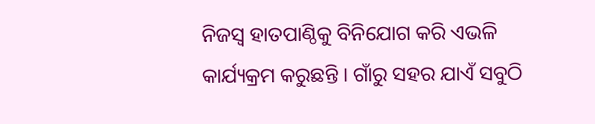ନିଜସ୍ୱ ହାତପାଣ୍ଠିକୁ ବିନିଯୋଗ କରି ଏଭଳି କାର୍ଯ୍ୟକ୍ରମ କରୁଛନ୍ତି । ଗାଁରୁ ସହର ଯାଏଁ ସବୁଠି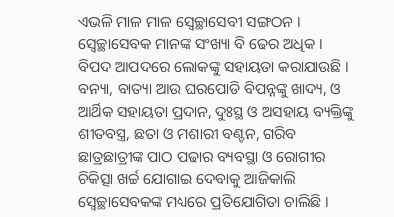ଏଭଳି ମାଳ ମାଳ ସ୍ୱେଚ୍ଛାସେବୀ ସଙ୍ଗଠନ ।
ସ୍ୱେଚ୍ଛାସେବକ ମାନଙ୍କ ସଂଖ୍ୟା ବି ଢେର ଅଧିକ । ବିପଦ ଆପଦରେ ଲୋକଙ୍କୁ ସହାୟତା କରାଯାଉଛି । ବନ୍ୟା, ବାତ୍ୟା ଆଉ ଘରପୋଡି ବିପନ୍ନଙ୍କୁ ଖାଦ୍ୟ, ଓ ଆର୍ଥିକ ସହାୟତା ପ୍ରଦାନ, ଦୁଃସ୍ଥ ଓ ଅସହାୟ ବ୍ୟକ୍ତିଙ୍କୁ ଶୀତବସ୍ତ୍ର, ଛତା ଓ ମଶାରୀ ବଣ୍ଟନ, ଗରିବ ଛାତ୍ରଛାତ୍ରୀଙ୍କ ପାଠ ପଢାର ବ୍ୟବସ୍ଥା ଓ ରୋଗୀର ଚିକିତ୍ସା ଖର୍ଚ୍ଚ ଯୋଗାଇ ଦେବାକୁ ଆଜିକାଲି ସ୍ୱେଚ୍ଛାସେବକଙ୍କ ମଧ୍ୟରେ ପ୍ରତିଯୋଗିତା ଚାଲିଛି ।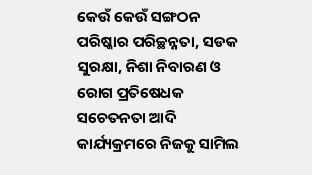କେଉଁ କେଉଁ ସଙ୍ଗଠନ ପରିଷ୍କାର ପରିଚ୍ଛନ୍ନତା, ସଡକ ସୁରକ୍ଷା, ନିଶା ନିବାରଣ ଓ ରୋଗ ପ୍ରତିଷେଧକ ସଚେତନତା ଆଦି କାର୍ଯ୍ୟକ୍ରମରେ ନିଜକୁ ସାମିଲ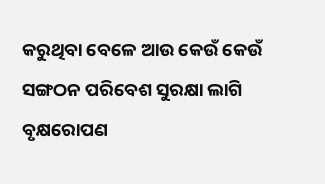କରୁଥିବା ବେଳେ ଆଉ କେଉଁ କେଉଁ ସଙ୍ଗଠନ ପରିବେଶ ସୁରକ୍ଷା ଲାଗି ବୃକ୍ଷରୋପଣ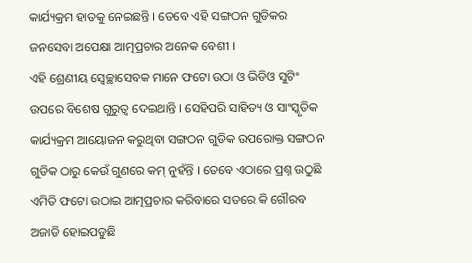କାର୍ଯ୍ୟକ୍ରମ ହାତକୁ ନେଇଛନ୍ତି । ତେବେ ଏହି ସଙ୍ଗଠନ ଗୁଡିକର ଜନସେବା ଅପେକ୍ଷା ଆତ୍ମପ୍ରଚାର ଅନେକ ବେଶୀ ।
ଏହି ଶ୍ରେଣୀୟ ସ୍ୱେଚ୍ଛାସେବକ ମାନେ ଫଟୋ ଉଠା ଓ ଭିଡିଓ ସୁଟିଂ ଉପରେ ବିଶେଷ ଗୁରୁତ୍ୱ ଦେଇଥାନ୍ତି । ସେହିପରି ସାହିତ୍ୟ ଓ ସାଂସ୍କୃତିକ କାର୍ଯ୍ୟକ୍ରମ ଆୟୋଜନ କରୁଥିବା ସଙ୍ଗଠନ ଗୁଡିକ ଉପରୋକ୍ତ ସଙ୍ଗଠନ ଗୁଡିକ ଠାରୁ କେଉଁ ଗୁଣରେ କମ୍ ନୁହଁନ୍ତି । ତେବେ ଏଠାରେ ପ୍ରଶ୍ନ ଉଠୁଛି ଏମିତି ଫଟୋ ଉଠାଇ ଆତ୍ମପ୍ରଚାର କରିବାରେ ସତରେ କି ଗୌରବ ଅଜାଡି ହୋଇପଡୁଛି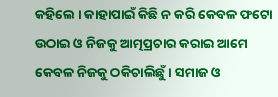କହିଲେ । କାହାପାଇଁ କିଛି ନ କରି କେବଳ ଫଟୋ ଉଠାଇ ଓ ନିଜକୁ ଆତ୍ମପ୍ରଚାର କରାଇ ଆମେ କେବଳ ନିଜକୁ ଠକିଚାଲିଛୁଁ । ସମାଜ ଓ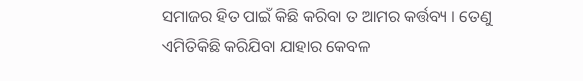ସମାଜର ହିତ ପାଇଁ କିଛି କରିବା ତ ଆମର କର୍ତ୍ତବ୍ୟ । ତେଣୁ ଏମିତିକିଛି କରିଯିବା ଯାହାର କେବଳ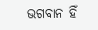ଭଗବାନ ହିଁ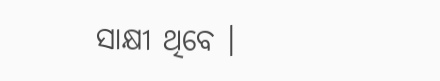ସାକ୍ଷୀ ଥିବେ ।